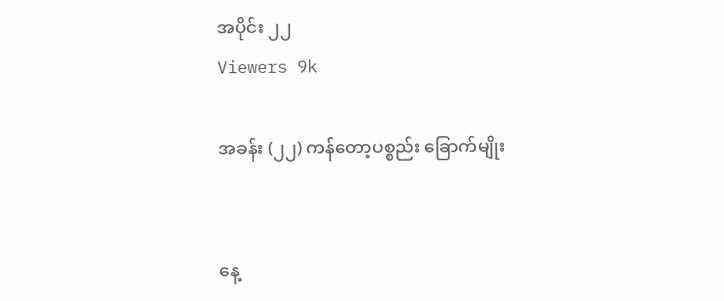အပိုင်း ၂၂
Viewers 9k

အခန်း (၂၂) ကန်တော့ပစ္စည်း ခြောက်မျိုး


နေ့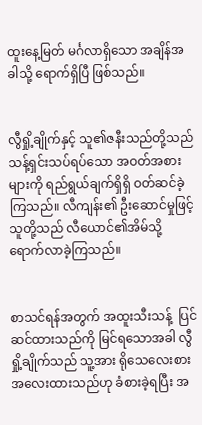ထူးနေ့မြတ် မင်္ဂလာရှိသော အချိန်အခါသို့ ရောက်ရှိပြီ ဖြစ်သည်။


လွီရှို့ချိုက်နှင့် သူ၏ဇနီးသည်တို့သည် သန့်ရှင်းသပ်ရပ်သော အဝတ်အစားများကို ရည်ရွယ်ချက်ရှိရှိ ဝတ်ဆင်ခဲ့ကြသည်။ လီကျန်း၏ ဦးဆောင်မှုဖြင့် သူတို့သည် လီယောင်၏အိမ်သို့ ရောက်လာခဲ့ကြသည်။


စာသင်ရန်အတွက် အထူးသီးသန့်  ပြင်ဆင်ထားသည်ကို မြင်ရသောအခါ လွီရှို့ချိုက်သည် သူ့အား ရိုသေလေးစား အလေးထားသည်ဟု ခံစားခဲ့ရပြီး အ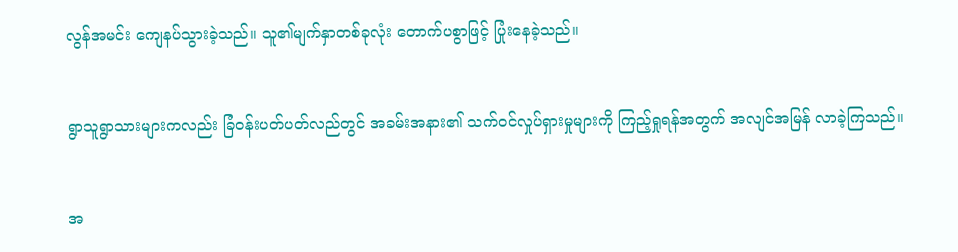လွန်အမင်း ကျေနပ်သွားခဲ့သည်။ သူ၏မျက်နှာတစ်ခုလုံး တောက်ပစွာဖြင့် ပြုံးနေခဲ့သည်။


ရွာသူရွာသားများကလည်း ခြံဝန်းပတ်ပတ်လည်တွင် အခမ်းအနား၏ သက်ဝင်လှုပ်ရှားမှုများကို ကြည့်ရှုရန်အတွက် အလျင်အမြန် လာခဲ့ကြသည်။


အ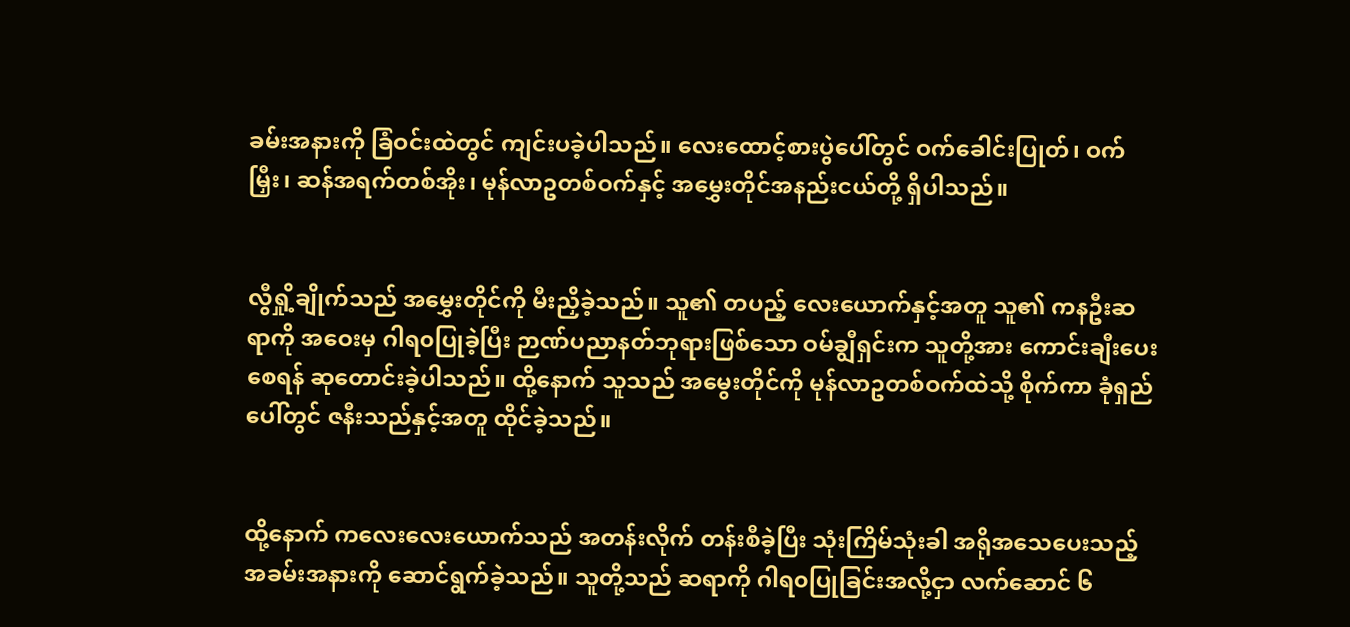ခမ်းအနားကို ခြံဝင်းထဲတွင် ကျင်းပခဲ့ပါသည်။ လေးထောင့်စားပွဲပေါ်တွင် ဝက်ခေါင်းပြုတ်၊ ဝက်မြှီး၊ ဆန်အရက်တစ်အိုး၊ မုန်လာဥတစ်ဝက်နှင့် အမွှေးတိုင်အနည်းငယ်တို့ ရှိပါသည်။


လွီရှို့ချိုက်သည် အမွှေးတိုင်ကို မီးညှိခဲ့သည်။ သူ၏ တပည့် လေးယောက်နှင့်အတူ သူ၏ ကနဦးဆရာကို အဝေးမှ ဂါရ၀ပြုခဲ့ပြီး ဉာဏ်ပညာနတ်ဘုရားဖြစ်သော ဝမ်ချွီရှင်းက သူတို့အား ကောင်းချီးပေးစေရန် ဆုတောင်းခဲ့ပါသည်။ ထို့နောက် သူသည် အမွေးတိုင်ကို မုန်လာဥတစ်ဝက်ထဲသို့ စိုက်ကာ ခုံရှည်ပေါ်တွင် ဇနီးသည်နှင့်အတူ ထိုင်ခဲ့သည်။


ထို့နောက် ကလေးလေးယောက်သည် အတန်းလိုက် တန်းစီခဲ့ပြီး သုံးကြိမ်သုံးခါ အရိုအသေပေးသည့် အခမ်းအနားကို ဆောင်ရွက်ခဲ့သည်။ သူတို့သည် ဆရာကို ဂါရ၀ပြုခြင်းအလို့ငှာ လက်ဆောင် ၆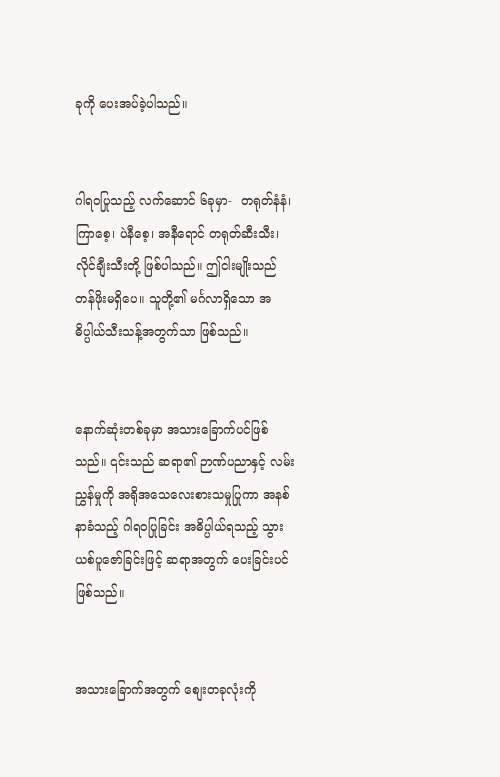ခုကို ပေးအပ်ခဲ့ပါသည်။


ဂါရ၀ပြုသည့် လက်ဆောင် ၆ခုမှာ-  တရုတ်နံနံ၊ ကြာစေ့၊ ပဲနီစေ့၊ အနီရောင် တရုတ်ဆီးသီး၊ လိုင်ချီးသီးတို့ ဖြစ်ပါသည်။ ဤငါးမျိုးသည် တန်ဖိုးမရှိပေ။ သူတို့၏ မင်္ဂလာရှိသော အဓိပ္ပါယ်သီးသန့်အတွက်သာ ဖြစ်သည်။


နောက်ဆုံးတစ်ခုမှာ အသားခြောက်ပင်ဖြစ်သည်။ ၎င်းသည် ဆရာ၏ ဉာဏ်ပညာနှင့် လမ်းညွှန်မှုကို အရိုအသေလေးစားသမှုပြုကာ အနစ်နာခံသည့် ဂါရ၀ပြုခြင်း အဓိပ္ပါယ်ရသည့် သွားယစ်ပူဇော်ခြင်းဖြင့် ဆရာအတွက် ပေးခြင်းပင် ဖြစ်သည်။


အသားခြောက်အတွက် စျေးတခုလုံးကို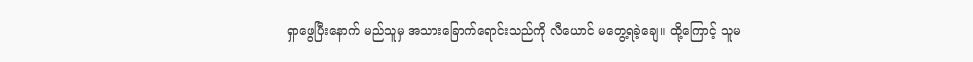ရှာဖွေပြီးနောက် မည်သူမှ အသားခြောက်ရောင်းသည်ကို လီယောင် မတွေ့ရခဲ့ချေ။ ထို့ကြောင့် သူမ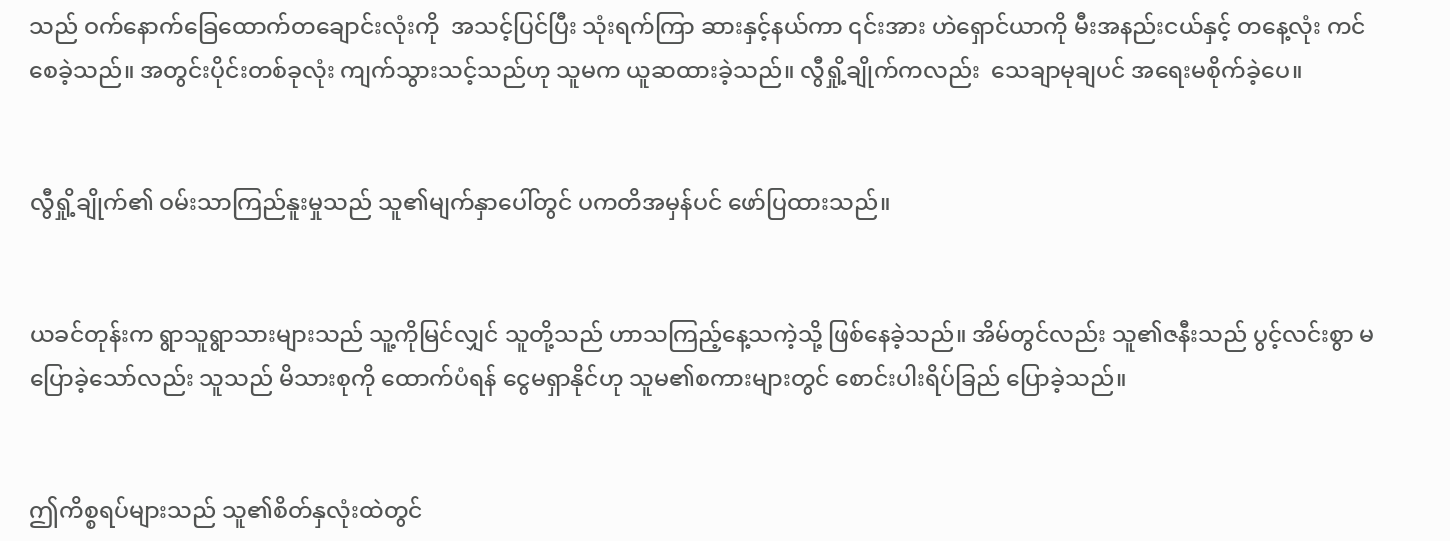သည် ဝက်နောက်ခြေထောက်တချောင်းလုံးကို  အသင့်ပြင်ပြီး သုံးရက်ကြာ ဆားနှင့်နယ်ကာ ၎င်းအား ဟဲရှောင်ယာကို မီးအနည်းငယ်နှင့် တနေ့လုံး ကင်စေခဲ့သည်။ အတွင်းပိုင်းတစ်ခုလုံး ကျက်သွားသင့်သည်ဟု သူမက ယူဆထားခဲ့သည်။ လွီရှို့ချိုက်ကလည်း  သေချာမုချပင် အရေးမစိုက်ခဲ့ပေ။


လွီရှို့ချိုက်၏ ဝမ်းသာကြည်နူးမှုသည် သူ၏မျက်နှာပေါ်တွင် ပကတိအမှန်ပင် ဖော်ပြထားသည်။


ယခင်တုန်းက ရွာသူရွာသားများသည် သူ့ကိုမြင်လျှင် သူတို့သည် ဟာသကြည့်နေ့သကဲ့သို့ ဖြစ်နေခဲ့သည်။ အိမ်တွင်လည်း သူ၏ဇနီးသည် ပွင့်လင်းစွာ မပြောခဲ့သော်လည်း သူသည် မိသားစုကို ထောက်ပံရန် ငွေမရှာနိုင်ဟု သူမ၏စကားများတွင် စောင်းပါးရိပ်ခြည် ပြောခဲ့သည်။


ဤကိစ္စရပ်များသည် သူ၏စိတ်နှလုံးထဲတွင်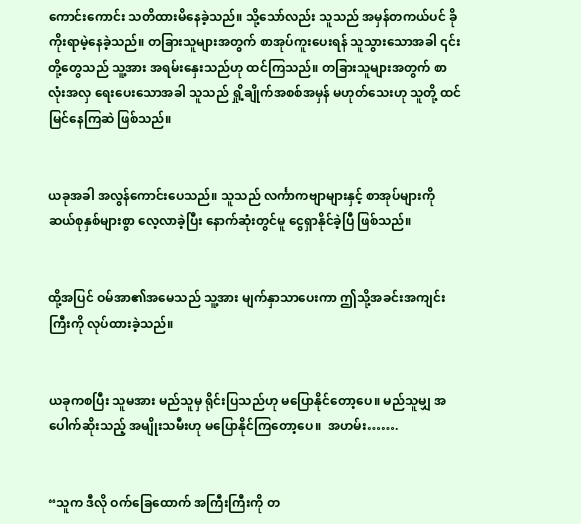ကောင်းကောင်း သတိထားမိနေခဲ့သည်။ သို့သော်လည်း သူသည် အမှန်တကယ်ပင် ခိုကိုးရာမဲ့နေခဲ့သည်။ တခြားသူများအတွက် စာအုပ်ကူးပေးရန် သူသွားသောအခါ ၎င်းတို့တွေသည် သူ့အား အရမ်းနှေးသည်ဟု ထင်ကြသည်။ တခြားသူများအတွက် စာလုံးအလှ ရေးပေးသောအခါ သူသည် ရှို့ချိုက်အစစ်အမှန် မဟုတ်သေးဟု သူတို့ ထင်မြင်နေကြဆဲ ဖြစ်သည်။


ယခုအခါ အလွန်ကောင်းပေသည်။ သူသည် လင်္ကာကဗျာများနှင့် စာအုပ်များကို ဆယ်စုနှစ်များစွာ လေ့လာခဲ့ပြီး နောက်ဆုံးတွင်မူ ငွေရှာနိုင်ခဲ့ပြီ ဖြစ်သည်။


ထို့အပြင် ဝမ်အာ၏အမေသည် သူ့အား မျက်နှာသာပေးကာ ဤသို့အခင်းအကျင်းကြီးကို လုပ်ထားခဲ့သည်။


ယခုကစပြီး သူမအား မည်သူမှ ရိုင်းပြသည်ဟု မပြောနိုင်တော့ပေ။ မည်သူမျှ အပေါက်ဆိုးသည့် အမျိုးသမီးဟု မပြောနိုင်ကြတော့ပေ။  အဟမ်း…….


“သူက ဒီလို ဝက်ခြေထောက် အကြီးကြီးကို တ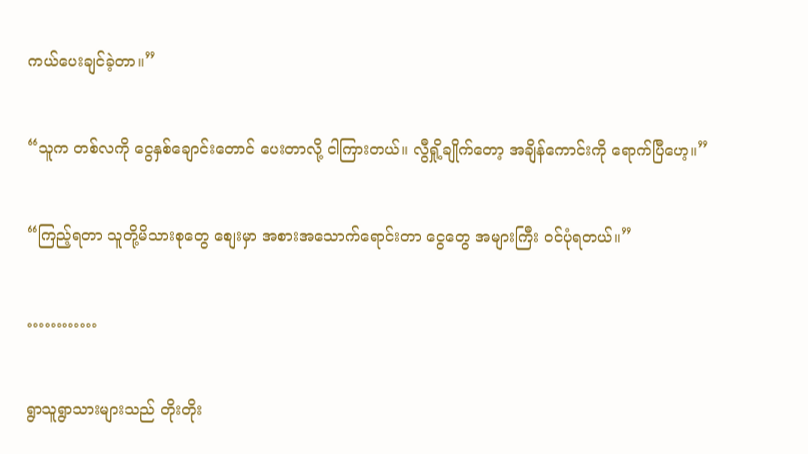ကယ်ပေးချင်ခဲ့တာ။”


“သူက တစ်လကို ငွေနှစ်ချောင်းတောင် ပေးတာလို့ ငါကြားတယ်။ လွီရှို့ချိုက်တော့ အချိန်ကောင်းကို ရောက်ပြီဟေ့။”


“ကြည့်ရတာ သူတို့မိသားစုတွေ စျေးမှာ အစားအသောက်ရောင်းတာ ငွေတွေ အများကြီး ဝင်ပုံရတယ်။”


…………


ရွာသူရွာသားများသည် တိုးတိုး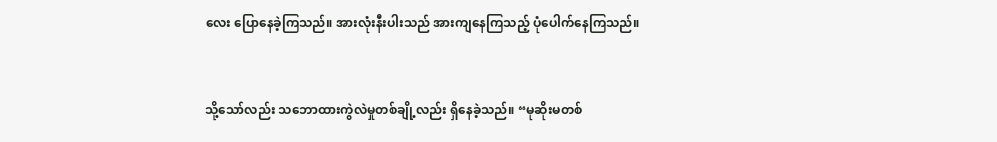လေး ပြောနေခဲ့ကြသည်။ အားလုံးနီးပါးသည် အားကျနေကြသည့် ပုံပေါက်နေကြသည်။


သို့သော်လည်း သဘောထားကွဲလဲမှုတစ်ချို့လည်း ရှိနေခဲ့သည်။ “မုဆိုးမတစ်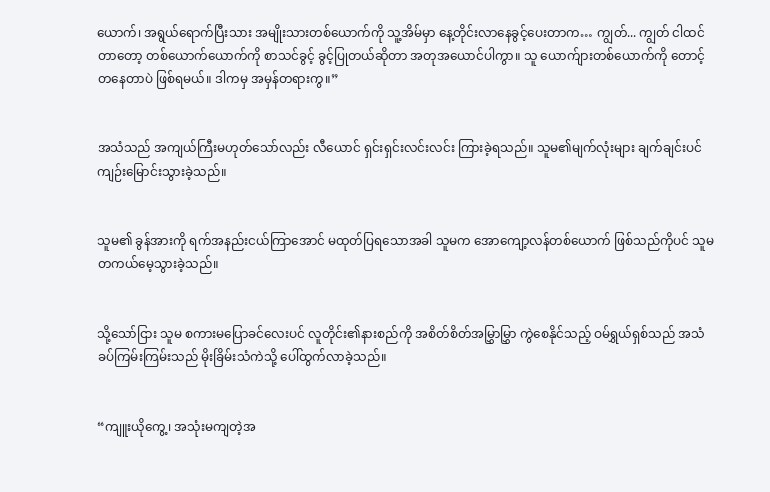ယောက်၊ အရွယ်ရောက်ပြီးသား အမျိုးသားတစ်ယောက်ကို သူ့အိမ်မှာ နေ့တိုင်းလာနေခွင့်ပေးတာက… ကျွတ်... ကျွတ် ငါထင်တာတော့ တစ်ယောက်ယောက်ကို စာသင်ခွင့် ခွင့်ပြုတယ်ဆိုတာ အတုအယောင်ပါကွာ။ သူ ယောက်ျားတစ်ယောက်ကို တောင့်တနေတာပဲ ဖြစ်ရမယ်။ ဒါကမှ အမှန်တရားကွ။”


အသံသည် အကျယ်ကြီးမဟုတ်သော်လည်း လီယောင် ရှင်းရှင်းလင်းလင်း ကြားခဲ့ရသည်။ သူမ၏မျက်လုံးများ ချက်ချင်းပင် ကျဉ်းမြောင်းသွားခဲ့သည်။


သူမ၏ ခွန်အားကို ရက်အနည်းငယ်ကြာအောင် မထုတ်ပြရသောအခါ သူမက အောကျော့လန်တစ်ယောက် ဖြစ်သည်ကိုပင် သူမ တကယ်မေ့သွားခဲ့သည်။


သို့သော်ငြား သူမ စကားမပြောခင်လေးပင် လူတိုင်း၏နားစည်ကို အစိတ်စိတ်အမြွှာမြွှာ ကွဲစေနိုင်သည့် ဝမ်ရွှယ်ရှစ်သည် အသံခပ်ကြမ်းကြမ်းသည် မိုးခြိမ်းသံကဲသို့ ပေါ်ထွက်လာခဲ့သည်။


“ကျူးယိုကွေ့၊ အသုံးမကျတဲ့အ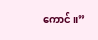ကောင်။”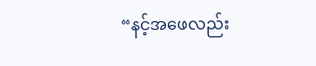“နင့်အဖေလည်း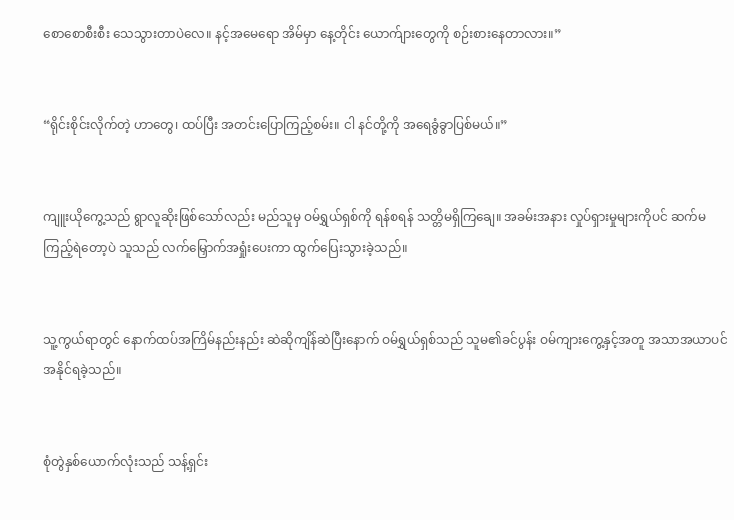စောစောစီးစီး သေသွားတာပဲလေ။ နင့်အမေရော အိမ်မှာ နေ့တိုင်း ယောက်ျားတွေကို စဉ်းစားနေတာလား။”


“ရိုင်းစိုင်းလိုက်တဲ့ ဟာတွေ၊ ထပ်ပြီး အတင်းပြောကြည့်စမ်း။ ငါ နင်တို့ကို အရေခွံခွာပြစ်မယ်။”


ကျူးယိုကွေ့သည် ရွာလူဆိုးဖြစ်သော်လည်း မည်သူမှ ဝမ်ရွှယ်ရှစ်ကို ရန်စရန် သတ္တိမရှိကြချေ။ အခမ်းအနား လှုပ်ရှားမှုများကိုပင် ဆက်မကြည့်ရဲတော့ပဲ သူသည် လက်မြှောက်အရှုံးပေးကာ ထွက်ပြေးသွားခဲ့သည်။


သူ့ကွယ်ရာတွင် နောက်ထပ်အကြိမ်နည်းနည်း ဆဲဆိုကျိန်ဆဲပြီးနောက် ဝမ်ရွှယ်ရှစ်သည် သူမ၏ခင်ပွန်း ဝမ်ကျားကွေ့နှင့်အတူ အသာအယာပင် အနိုင်ရခဲ့သည်။


စုံတွဲနှစ်ယောက်လုံးသည် သန့်ရှင်း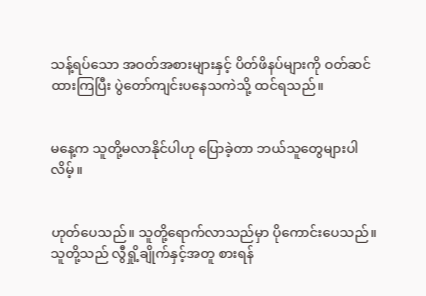သန့်ရပ်သော အဝတ်အစားများနှင့် ပိတ်ဖိနပ်များကို ဝတ်ဆင်ထားကြပြီး ပွဲတော်ကျင်းပနေသကဲသို့ ထင်ရသည်။


မနေ့က သူတို့မလာနိုင်ပါဟု ပြောခဲ့တာ ဘယ်သူတွေများပါလိမ့်။


ဟုတ်ပေသည်။ သူတို့ရောက်လာသည်မှာ ပိုကောင်းပေသည်။ သူတို့သည် လွီရှို့ချိုက်နှင့်အတူ စားရန်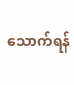သောက်ရန်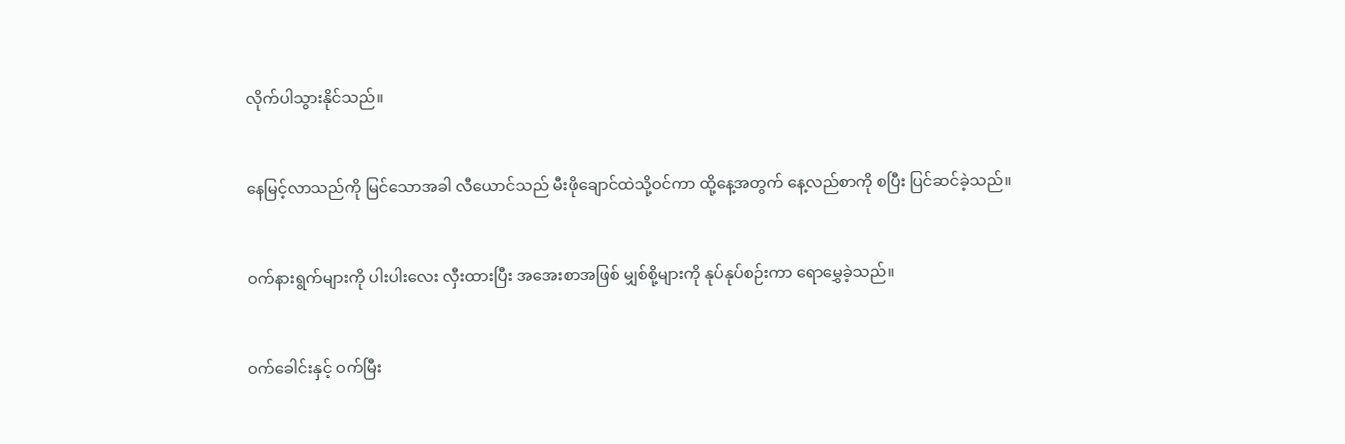လိုက်ပါသွားနိုင်သည်။


နေမြင့်လာသည်ကို မြင်သောအခါ လီယောင်သည် မီးဖိုချောင်ထဲသို့ဝင်ကာ ထို့နေ့အတွက် နေ့လည်စာကို စပြီး ပြင်ဆင်ခဲ့သည်။


ဝက်နားရွက်များကို ပါးပါးလေး လှီးထားပြီး အအေးစာအဖြစ် မျှစ်စို့များကို နုပ်နုပ်စဉ်းကာ ရောမွှေခဲ့သည်။


ဝက်ခေါင်းနှင့် ဝက်မြီး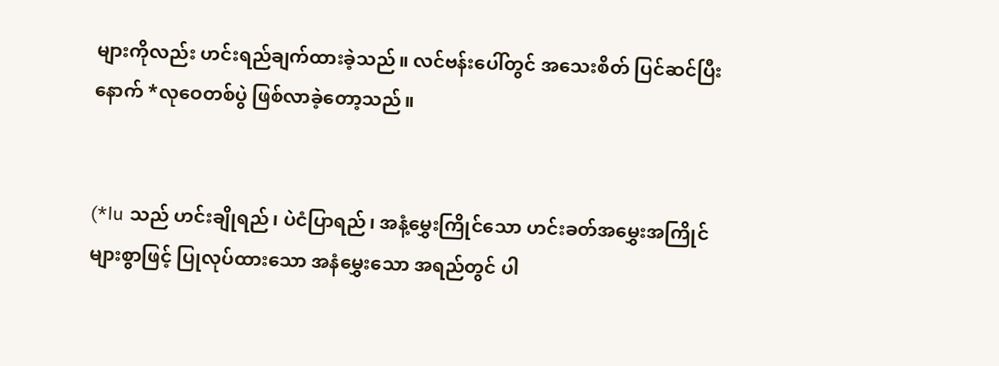များကိုလည်း ဟင်းရည်ချက်ထားခဲ့သည်။ လင်ဗန်းပေါ်တွင် အသေးစိတ် ပြင်ဆင်ပြီးနောက် *လုဝေတစ်ပွဲ ဖြစ်လာခဲ့တော့သည်။


(*lu သည် ဟင်းချိုရည်၊ ပဲငံပြာရည်၊ အနံ့မွှေးကြိုင်သော ဟင်းခတ်အမွှေးအကြိုင်များစွာဖြင့် ပြုလုပ်ထားသော အနံမွှေးသော အရည်တွင် ပါ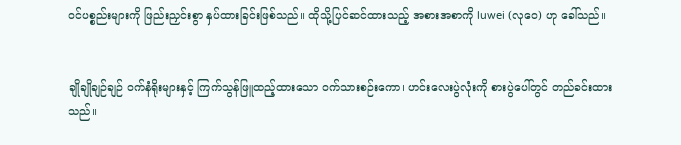ဝင်ပစ္စည်းများကို ဖြည်းညှင်းစွာ နှပ်ထားခြင်းဖြစ်သည်။ ထိုသို့ပြင်ဆင်ထားသည့် အစားအစာကို luwei (လုဝေ) ဟု ခေါ်သည်။


ချိုချိုချဉ်ချဉ် ဝက်နံရိုးများနှင့် ကြက်သွန်ဖြူထည့်ထားသော ဝက်သားစဉ်းကော၊ ဟင်းလေးပွဲလုံးကို စားပွဲပေါ်တွင် တည်ခင်းထားသည်။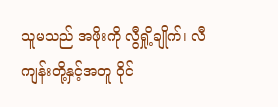သူမသည် အဖိုးကို လွီရှို့ချိုက်၊ လီကျန်းတို့နှင့်အတူ ဝိုင်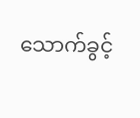သောက်ခွင့်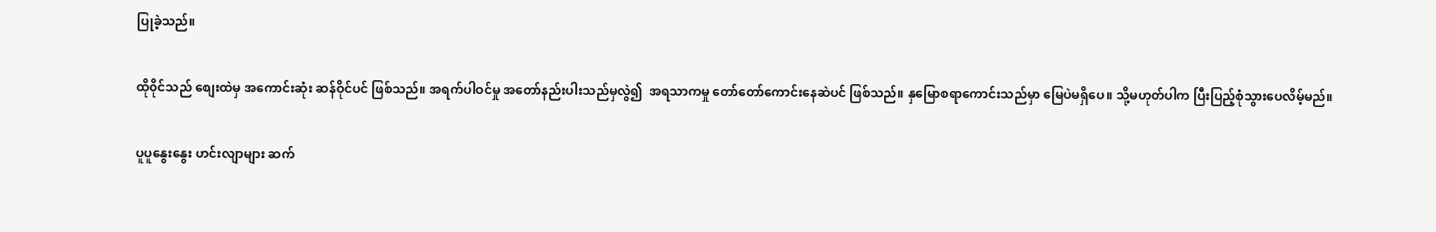ပြုခဲ့သည်။


ထို၀ိုင်သည် စျေးထဲမှ အကောင်းဆုံး ဆန်ဝိုင်ပင် ဖြစ်သည်။ အရက်ပါဝင်မှု အတော်နည်းပါးသည်မှလွဲ၍  အရသာကမှု တော်တော်ကောင်းနေဆဲပင် ဖြစ်သည်။ နှမြောစရာကောင်းသည်မှာ မြေပဲမရှိပေ။ သို့မဟုတ်ပါက ပြီးပြည့်စုံသွားပေလိမ့်မည်။


ပူပူနွေးနွေး ဟင်းလျာများ ဆက်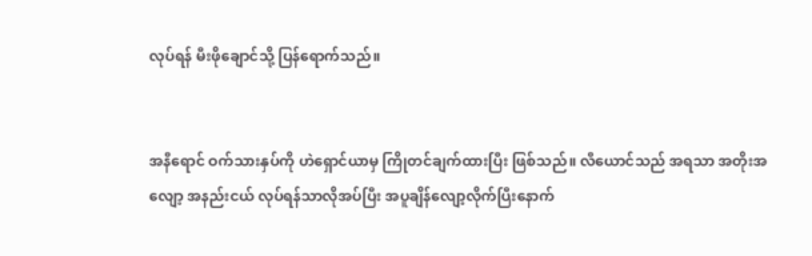လုပ်ရန် မီးဖိုချောင်သို့ ပြန်ရောက်သည်။


အနီရောင် ဝက်သားနှပ်ကို ဟဲရှောင်ယာမှ ကြိုတင်ချက်ထားပြီး ဖြစ်သည်။ လီယောင်သည် အရသာ အတိုးအလျော့ အနည်းငယ် လုပ်ရန်သာလိုအပ်ပြီး အပူချိန်လျော့လိုက်ပြီးနောက်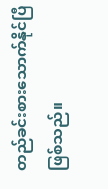တည်ခင်းစားသောက်နိုင်ပြီ ဖြစ်သည်။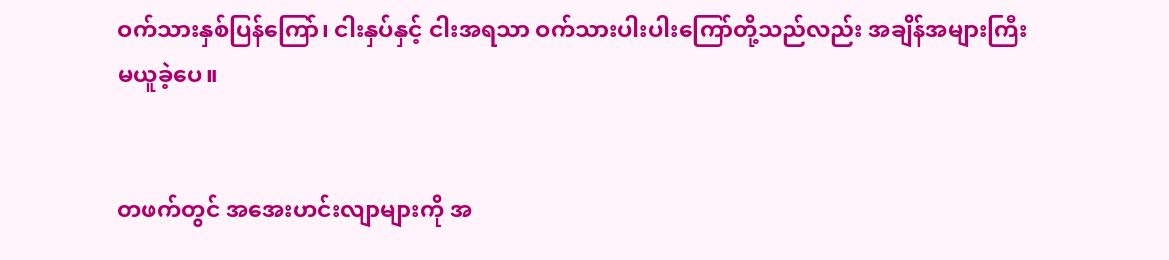ဝက်သားနှစ်ပြန်ကြော်၊ ငါးနှပ်နှင့် ငါးအရသာ ဝက်သားပါးပါးကြော်တို့သည်လည်း အချိန်အများကြီး မယူခဲ့ပေ။


တဖက်တွင် အအေးဟင်းလျာများကို အ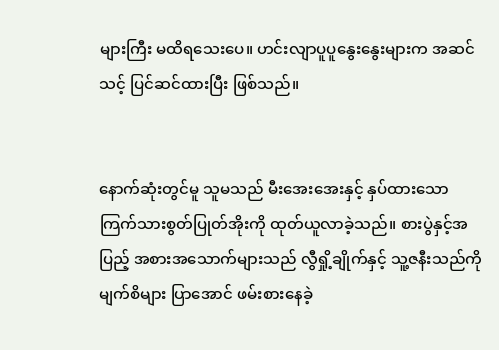များကြီး မထိရသေးပေ။ ဟင်းလျာပူပူနွေးနွေးများက အဆင်သင့် ပြင်ဆင်ထားပြီး ဖြစ်သည်။


နောက်ဆုံးတွင်မူ သူမသည် မီးအေးအေးနှင့် နှပ်ထားသော ကြက်သားစွတ်ပြုတ်အိုးကို ထုတ်ယူလာခဲ့သည်။ စားပွဲနှင့်အပြည့် အစားအသောက်များသည် လွီရှို့ချိုက်နှင့် သူ့ဇနီးသည်ကို မျက်စိများ ပြာအောင် ဖမ်းစားနေခဲ့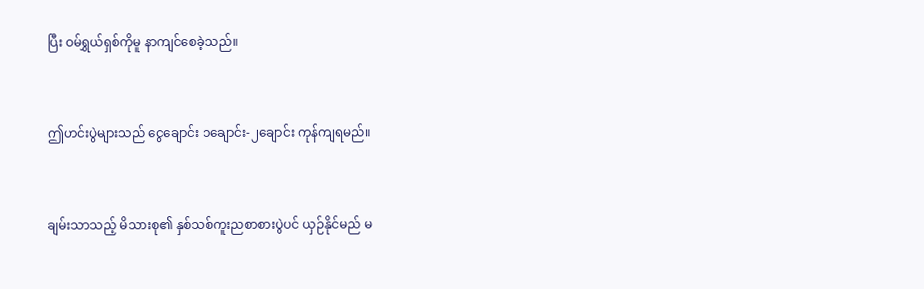ပြီး ဝမ်ရွှယ်ရှစ်ကိုမူ နာကျင်စေခဲ့သည်။


ဤဟင်းပွဲများသည် ငွေချောင်း ၁ချောင်း-၂ချောင်း ကုန်ကျရမည်။


ချမ်းသာသည့် မိသားစု၏ နှစ်သစ်ကူးညစာစားပွဲပင် ယှဉ်နိုင်မည် မ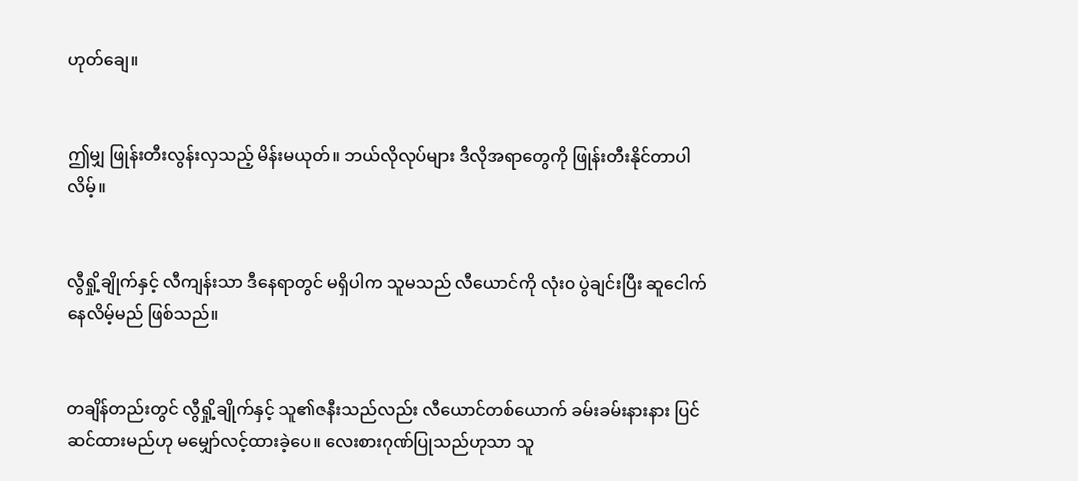ဟုတ်ချေ။


ဤမျှ ဖြုန်းတီးလွန်းလှသည့် မိန်းမယုတ်။ ဘယ်လိုလုပ်များ ဒီလိုအရာတွေကို ဖြုန်းတီးနိုင်တာပါလိမ့်။


လွီရှို့ချိုက်နှင့် လီကျန်းသာ ဒီနေရာတွင် မရှိပါက သူမသည် လီယောင်ကို လုံး၀ ပွဲချင်းပြီး ဆူငေါက်နေလိမ့်မည် ဖြစ်သည်။


တချိန်တည်းတွင် လွီရှို့ချိုက်နှင့် သူ၏ဇနီးသည်လည်း လီယောင်တစ်ယောက် ခမ်းခမ်းနားနား ပြင်ဆင်ထားမည်ဟု မမျှော်လင့်ထားခဲ့ပေ။ လေးစားဂုဏ်ပြုသည်ဟုသာ သူ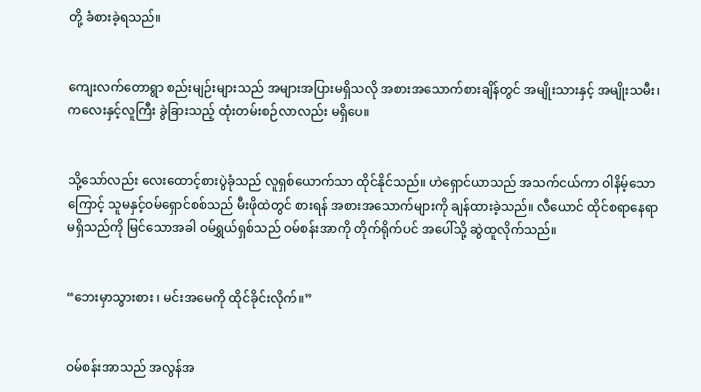တို့ ခံစားခဲ့ရသည်။


ကျေးလက်တောရွာ စည်းမျဉ်းများသည် အများအပြားမရှိသလို အစားအသောက်စားချိန်တွင် အမျိုးသားနှင့် အမျိုးသမီး၊ ကလေးနှင့်လူကြီး ခွဲခြားသည့် ထုံးတမ်းစဉ်လာလည်း မရှိပေ။


သို့သော်လည်း လေးထောင့်စားပွဲခုံသည် လူရှစ်ယောက်သာ ထိုင်နိုင်သည်။ ဟဲရှောင်ယာသည် အသက်ငယ်ကာ ဝါနိမ့်သောကြောင့် သူမနှင့်ဝမ်ရှောင်စစ်သည် မီးဖိုထဲတွင် စားရန် အစားအသောက်များကို ချန်ထားခဲ့သည်။ လီယောင် ထိုင်စရာနေရာ မရှိသည်ကို မြင်သောအခါ ဝမ်ရွှယ်ရှစ်သည် ဝမ်စန်းအာကို တိုက်ရိုက်ပင် အပေါ်သို့ ဆွဲထူလိုက်သည်။


“ဘေးမှာသွားစား ၊ မင်းအမေကို ထိုင်ခိုင်းလိုက်။”


ဝမ်စန်းအာသည် အလွန်အ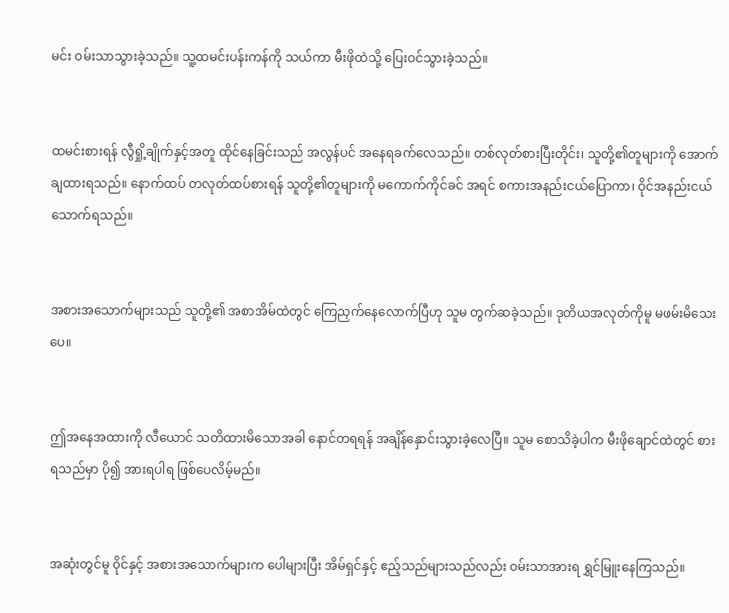မင်း ဝမ်းသာသွားခဲ့သည်။ သူ့ထမင်းပန်းကန်ကို သယ်ကာ မီးဖိုထဲသို့ ပြေးဝင်သွားခဲ့သည်။


ထမင်းစားရန် လွီရှို့ချိုက်နှင့်အတူ ထိုင်နေခြင်းသည် အလွန်ပင် အနေရခက်လေသည်။ တစ်လုတ်စားပြီးတိုင်း၊ သူတို့၏တူများကို အောက်ချထားရသည်။ နောက်ထပ် တလုတ်ထပ်စားရန် သူတို့၏တူများကို မကောက်ကိုင်ခင် အရင် စကားအနည်းငယ်ပြောကာ၊ ဝိုင်အနည်းငယ်သောက်ရသည်။


အစားအသောက်များသည် သူတို့၏ အစာအိမ်ထဲတွင် ကြေညှက်နေလောက်ပြီဟု သူမ တွက်ဆခဲ့သည်။ ဒုတိယအလုတ်ကိုမူ မဖမ်းမိသေးပေ။


ဤအနေအထားကို လီယောင် သတိထားမိသောအခါ နောင်တရရန် အချိန်နှောင်းသွားခဲ့လေပြီ။ သူမ စောသိခဲ့ပါက မီးဖိုချောင်ထဲတွင် စားရသည်မှာ ပို၍ အားရပါရ ဖြစ်ပေလိမ့်မည်။


အဆုံးတွင်မူ ၀ိုင်နှင့် အစားအသောက်များက ပေါများပြီး အိမ်ရှင်နှင့် ဧည့်သည်များသည်လည်း ဝမ်းသာအားရ ရွှင်မြူးနေကြသည်။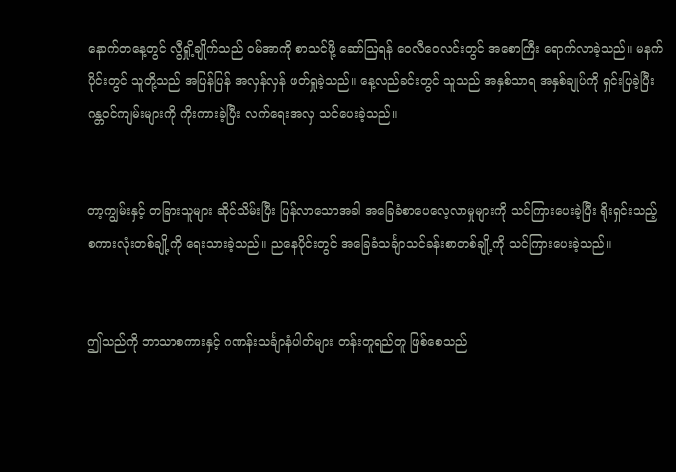နောက်တနေ့တွင် လွီရှို့ချိုက်သည် ဝမ်အာကို စာသင်ဖို့ ဆော်ဩရန် ဝေလီဝေလင်းတွင် အစောကြီး ရောက်လာခဲ့သည်။ မနက်ပိုင်းတွင် သူတို့သည် အပြန်ပြန် အလှန်လှန် ဖတ်ရှုခဲ့သည်။ နေ့လည်ခင်းတွင် သူသည် အနှစ်သာရ အနှစ်ချုပ်ကို ရှင်းပြခဲ့ပြီး ဂန္တဝင်ကျမ်းများကို ကိုးကားခဲ့ပြီး လက်ရေးအလှ သင်ပေးခဲ့သည်။


တာ့ကျွမ်းနှင့် တခြားသူများ ဆိုင်သိမ်းပြီး ပြန်လာသောအခါ အခြေခံစာပေလေ့လာမှုများကို သင်ကြားပေးခဲ့ပြီး ရိုးရှင်းသည့် စကားလုံးတစ်ချို့ကို ရေးသားခဲ့သည်။ ညနေပိုင်းတွင် အခြေခံသင်္ချာသင်ခန်းစာတစ်ချို့ကို သင်ကြားပေးခဲ့သည်။


ဤသည်ကို ဘာသာစကားနှင့် ဂဏန်းသင်္ချာနံပါတ်များ တန်းတူရည်တူ ဖြစ်စေသည်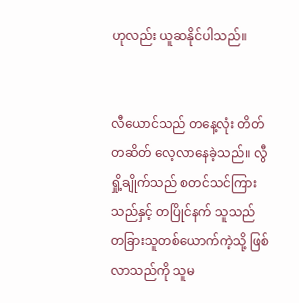ဟုလည်း ယူဆနိုင်ပါသည်။


လီယောင်သည် တနေ့လုံး တိတ်တဆိတ် လေ့လာနေခဲ့သည်။ လွီရှို့ချိုက်သည် စတင်သင်ကြားသည်နှင့် တပြိုင်နက် သူသည် တခြားသူတစ်ယောက်ကဲ့သို့ ဖြစ်လာသည်ကို သူမ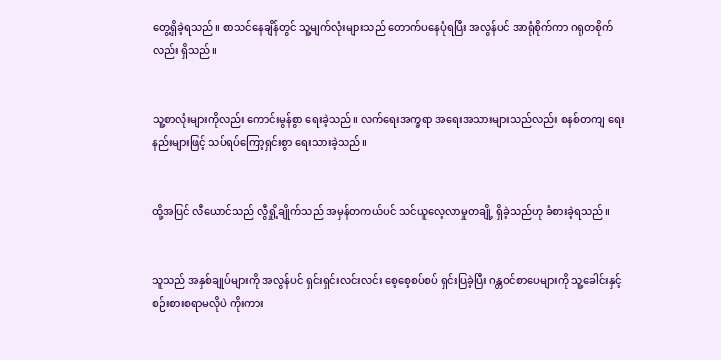တွေ့ရှိခဲ့ရသည်။ စာသင်နေချိန်တွင် သူ့မျက်လုံးများသည် တောက်ပနေပုံရပြီး အလွန်ပင် အာရုံစိုက်ကာ ဂရုတစိုက်လည်း ရှိသည်။


သူ့စာလုံးများကိုလည်း ကောင်းမွန်စွာ ရေးခဲ့သည်။ လက်ရေးအက္ခရာ အရေးအသားများသည်လည်း စနစ်တကျ ရေးနည်းများဖြင့် သပ်ရပ်ကြော့ရှင်းစွာ ရေးသားခဲ့သည်။


ထို့အပြင် လီယောင်သည် လွီရှို့ချိုက်သည် အမှန်တကယ်ပင် သင်ယူလေ့လာမှုတချို့ ရှိခဲ့သည်ဟု ခံစားခဲ့ရသည်။


သူသည် အနှစ်ချုပ်များကို အလွန်ပင် ရှင်းရှင်းလင်းလင်း စေ့စေ့စပ်စပ် ရှင်းပြခဲ့ပြီး ဂန္တဝင်စာပေများကို သူ့ခေါင်းနှင့် စဉ်းစားစရာမလိုပဲ ကိုးကား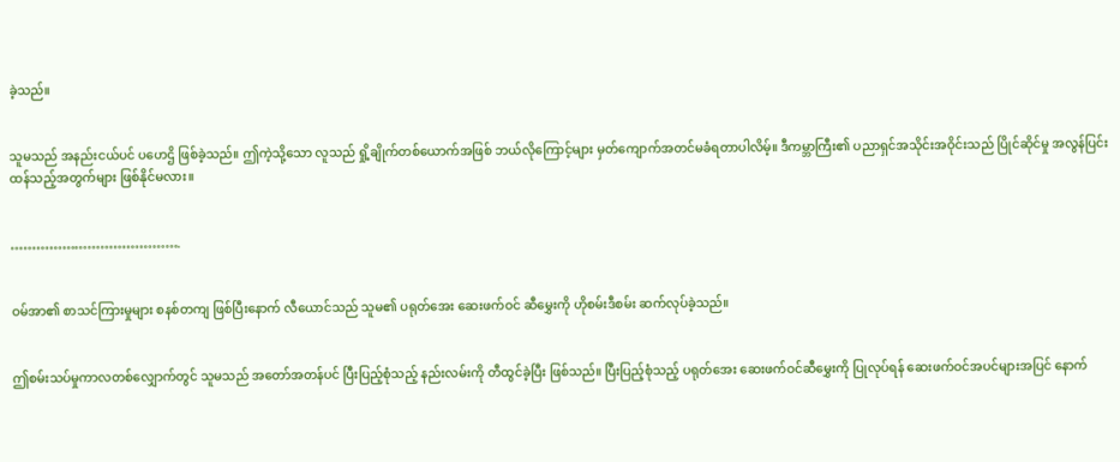ခဲ့သည်။


သူမသည် အနည်းငယ်ပင် ပဟေဌိ ဖြစ်ခဲ့သည်။ ဤကဲ့သို့သော လူသည် ရှို့ချိုက်တစ်ယောက်အဖြစ် ဘယ်လိုကြောင့်များ မှတ်ကျောက်အတင်မခံရတာပါလိမ့်။ ဒီကမ္ဘာကြီး၏ ပညာရှင်အသိုင်းအဝိုင်းသည် ပြိုင်ဆိုင်မှု အလွန်ပြင်းထန်သည့်အတွက်များ ဖြစ်နိုင်မလား။


………………………………….


ဝမ်အာ၏ စာသင်ကြားမှုများ စနစ်တကျ ဖြစ်ပြီးနောက် လီယောင်သည် သူမ၏ ပရုတ်အေး ဆေးဖက်ဝင် ဆီမွှေးကို ဟိုစမ်းဒီစမ်း ဆက်လုပ်ခဲ့သည်။


ဤစမ်းသပ်မှုကာလတစ်လျှောက်တွင် သူမသည် အတော်အတန်ပင် ပြီးပြည့်စုံသည့် နည်းလမ်းကို တီထွင်ခဲ့ပြီး ဖြစ်သည်။ ပြီးပြည့်စုံသည့် ပရုတ်အေး ဆေးဖက်ဝင်ဆီမွှေးကို ပြုလုပ်ရန် ဆေးဖက်ဝင်အပင်များအပြင် နောက်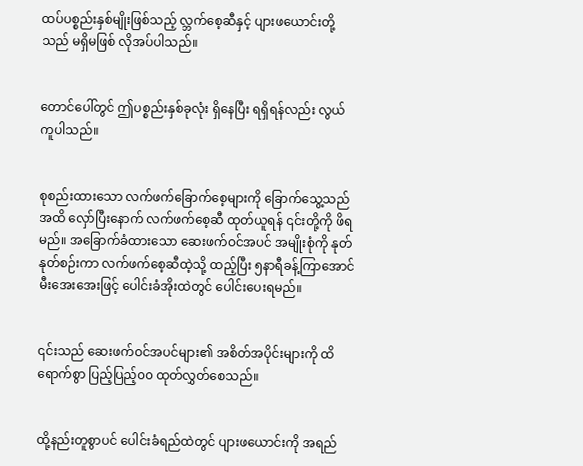ထပ်ပစ္စည်းနှစ်မျိုးဖြစ်သည့် လ္ဘက်စေ့ဆီနှင့် ပျားဖယောင်းတို့သည် မရှိမဖြစ် လိုအပ်ပါသည်။


တောင်ပေါ်တွင် ဤပစ္စည်းနှစ်ခုလုံး ရှိနေပြီး ရရှိရန်လည်း လွယ်ကူပါသည်။


စုစည်းထားသော လက်ဖက်ခြောက်စေ့များကို ခြောက်သွေ့သည်အထိ လှော်ပြီးနောက် လက်ဖက်စေ့ဆီ ထုတ်ယူရန် ၎င်းတို့ကို ဖိရမည်။ အခြောက်ခံထားသော ဆေးဖက်ဝင်အပင် အမျိုးစုံကို နုတ်နုတ်စဉ်းကာ လက်ဖက်စေ့ဆီထဲ့သို့ ထည့်ပြီး ၅နာရီခန့်ကြာအောင် မီးအေးအေးဖြင့် ပေါင်းခံအိုးထဲတွင် ပေါင်းပေးရမည်။


၎င်းသည် ဆေးဖက်ဝင်အပင်များ၏ အစိတ်အပိုင်းများကို ထိရောက်စွာ ပြည့်ပြည့်၀၀ ထုတ်လွှတ်စေသည်။


ထို့နည်းတူစွာပင် ပေါင်းခံရည်ထဲတွင် ပျားဖယောင်းကို အရည်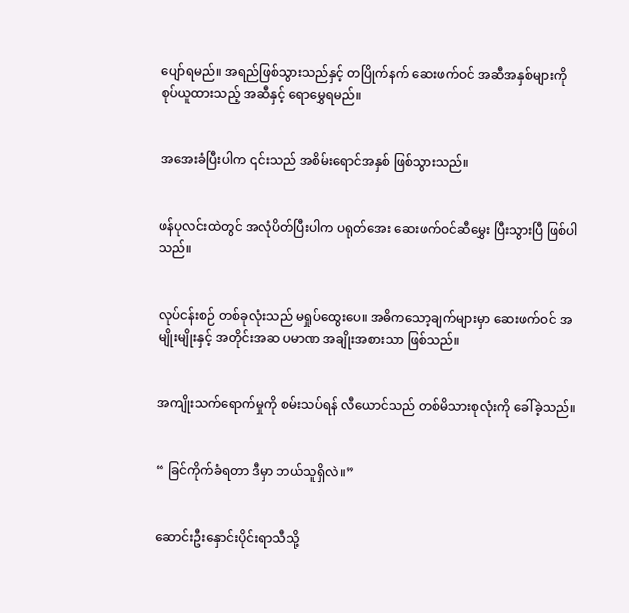ပျော်ရမည်။ အရည်ဖြစ်သွားသည်နှင့် တပြိုက်နက် ဆေးဖက်ဝင် အဆီအနှစ်များကို စုပ်ယူထားသည့် အဆီနှင့် ရောမွှေရမည်။


အအေးခံပြီးပါက ၎င်းသည် အစိမ်းရောင်အနှစ် ဖြစ်သွားသည်။


ဖန်ပုလင်းထဲတွင် အလုံပိတ်ပြီးပါက ပရုတ်အေး ဆေးဖက်ဝင်ဆီမွှေး ပြီးသွားပြီ ဖြစ်ပါသည်။


လုပ်ငန်းစဉ် တစ်ခုလုံးသည် မရှုပ်ထွေးပေ။ အဓိကသော့ချက်များမှာ ဆေးဖက်ဝင် အမျိုးမျိုးနှင့် အတိုင်းအဆ ပမာဏ အချိုးအစားသာ ဖြစ်သည်။


အကျိုးသက်ရောက်မှုကို စမ်းသပ်ရန် လီယောင်သည် တစ်မိသားစုလုံးကို ခေါ်ခဲ့သည်။


“ ခြင်ကိုက်ခံရတာ ဒီမှာ ဘယ်သူရှိလဲ။”


ဆောင်းဦးနှောင်းပိုင်းရာသီသို့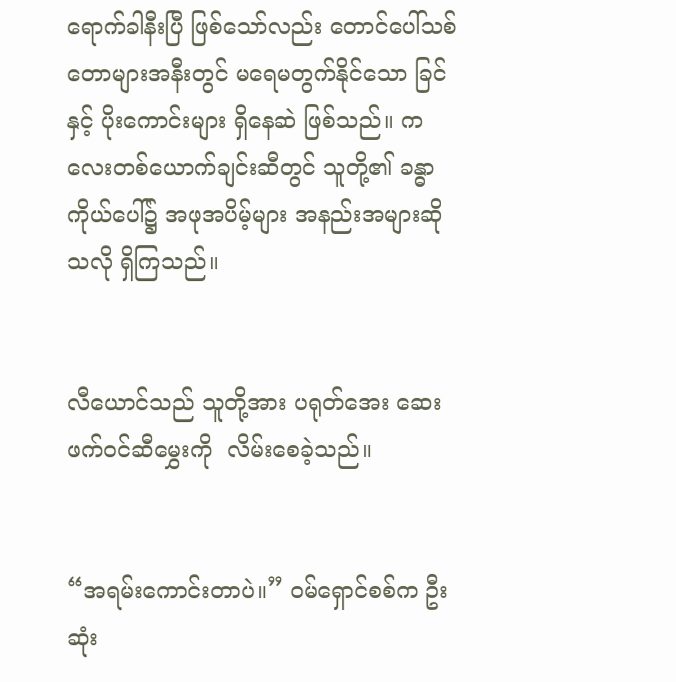ရောက်ခါနီးပြီ ဖြစ်သော်လည်း တောင်ပေါ်သစ်တောများအနီးတွင် မရေမတွက်နိုင်သော ခြင်နှင့် ပိုးကောင်းများ ရှိနေဆဲ ဖြစ်သည်။ ကလေးတစ်ယောက်ချင်းဆီတွင် သူတို့၏ ခန္ဓာကိုယ်ပေါ်၌ အဖုအပိမ့်များ အနည်းအများဆိုသလို ရှိကြသည်။


လီယောင်သည် သူတို့အား ပရုတ်အေး ဆေးဖက်ဝင်ဆီမွှေးကို  လိမ်းစေခဲ့သည်။


“အရမ်းကောင်းတာပဲ။” ဝမ်ရှောင်စစ်က ဦးဆုံး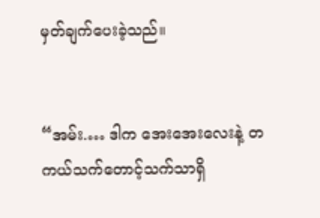မှတ်ချက်ပေးခဲ့သည်။


“အမ်း.… ဒါက အေးအေးလေးနဲ့ တကယ်သက်တောင့်သက်သာရှိ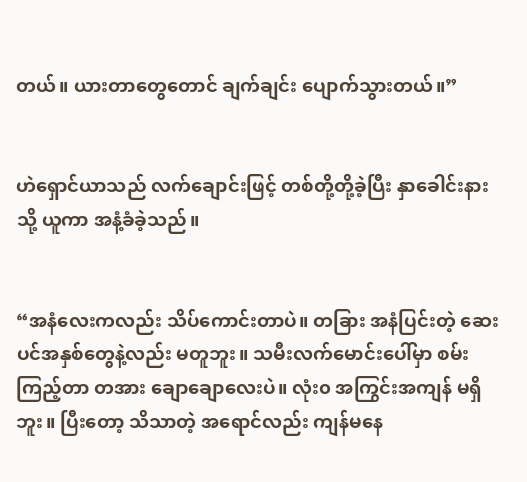တယ်။ ယားတာတွေတောင် ချက်ချင်း ပျောက်သွားတယ်။”


ဟဲရှောင်ယာသည် လက်ချောင်းဖြင့် တစ်တို့တို့ခဲ့ပြီး နှာခေါင်းနားသို့ ယူကာ အနံ့ခံခဲ့သည်။


“အနံလေးကလည်း သိပ်ကောင်းတာပဲ။ တခြား အနံပြင်းတဲ့ ဆေးပင်အနှစ်တွေနဲ့လည်း မတူဘူး။ သမီးလက်မောင်းပေါ်မှာ စမ်းကြည့်တာ တအား ချောချောလေးပဲ။ လုံး၀ အကြွင်းအကျန် မရှိဘူး။ ပြီးတော့ သိသာတဲ့ အရောင်လည်း ကျန်မနေ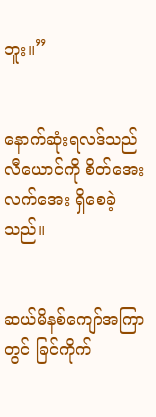ဘူး။”


နောက်ဆုံးရလဒ်သည် လီယောင်ကို စိတ်အေးလက်အေး ရှိစေခဲ့သည်။


ဆယ်မိနစ်ကျော်အကြာတွင် ခြင်ကိုက်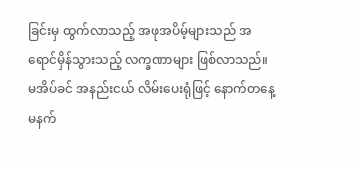ခြင်းမှ ထွက်လာသည့် အဖုအပိမ့်များသည် အရောင်မှိန်သွားသည့် လက္ခဏာများ ဖြစ်လာသည်။ မအိပ်ခင် အနည်းငယ် လိမ်းပေးရုံဖြင့် နောက်တနေ့မနက်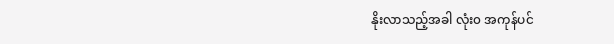နိုးလာသည့်အခါ လုံး၀ အကုန်ပင်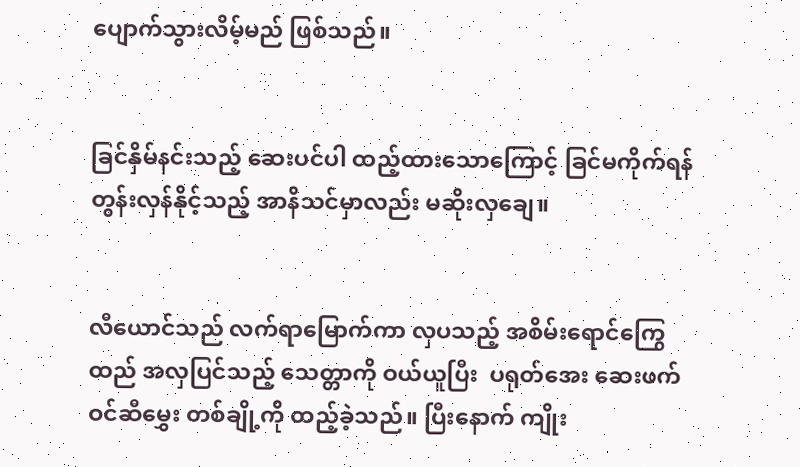ပျောက်သွားလိမ့်မည် ဖြစ်သည်။


ခြင်နှိမ်နင်းသည့် ဆေးပင်ပါ ထည့်ထားသောကြောင့် ခြင်မကိုက်ရန် တွန်းလှန်နိုင့်သည့် အာနိသင်မှာလည်း မဆိုးလှချေ။


လီယောင်သည် လက်ရာမြောက်ကာ လှပသည့် အစိမ်းရောင်ကြွေထည် အလှပြင်သည့် သေတ္တာကို ဝယ်ယူပြီး  ပရုတ်အေး ဆေးဖက်ဝင်ဆီမွှေး တစ်ချို့ကို ထည့်ခဲ့သည်။ ပြီးနောက် ကျိုး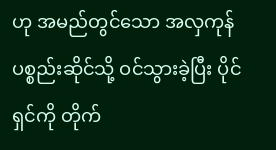ဟု အမည်တွင်သော အလှကုန်ပစ္စည်းဆိုင်သို့ ဝင်သွားခဲ့ပြီး ပိုင်ရှင်ကို တိုက်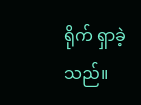ရိုက် ရှာခဲ့သည်။